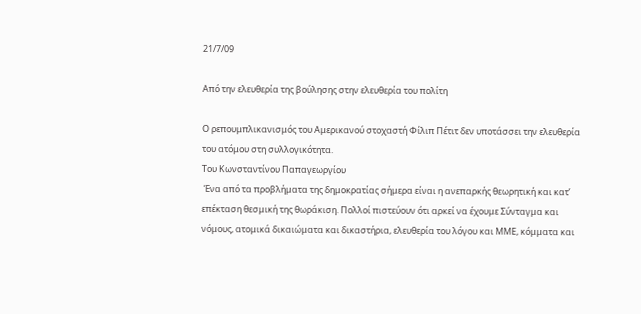21/7/09

Από την ελευθερία της βούλησης στην ελευθερία του πολίτη

Ο ρεπουμπλικανισμός του Αμερικανού στοχαστή Φίλιπ Πέτιτ δεν υποτάσσει την ελευθερία του ατόμου στη συλλογικότητα.
Του Κωνσταντίνου Παπαγεωργίου
 Ένα από τα προβλήματα της δημοκρατίας σήμερα είναι η ανεπαρκής θεωρητική και κατ’ επέκταση θεσμική της θωράκιση. Πολλοί πιστεύουν ότι αρκεί να έχουμε Σύνταγμα και νόμους, ατομικά δικαιώματα και δικαστήρια, ελευθερία του λόγου και ΜΜΕ, κόμματα και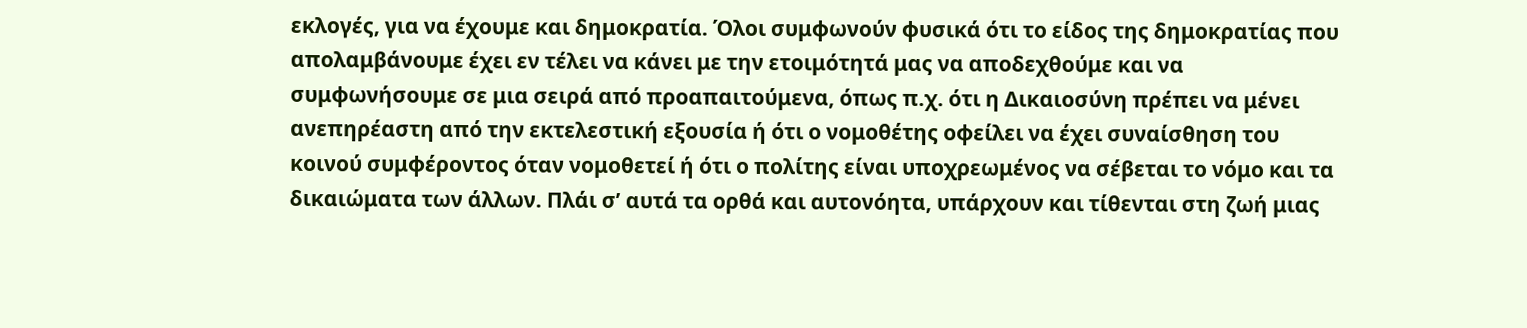εκλογές, για να έχουμε και δημοκρατία. Όλοι συμφωνούν φυσικά ότι το είδος της δημοκρατίας που απολαμβάνουμε έχει εν τέλει να κάνει με την ετοιμότητά μας να αποδεχθούμε και να συμφωνήσουμε σε μια σειρά από προαπαιτούμενα, όπως π.χ. ότι η Δικαιοσύνη πρέπει να μένει ανεπηρέαστη από την εκτελεστική εξουσία ή ότι ο νομοθέτης οφείλει να έχει συναίσθηση του κοινού συμφέροντος όταν νομοθετεί ή ότι ο πολίτης είναι υποχρεωμένος να σέβεται το νόμο και τα δικαιώματα των άλλων. Πλάι σ’ αυτά τα ορθά και αυτονόητα, υπάρχουν και τίθενται στη ζωή μιας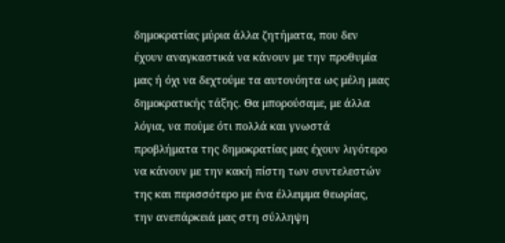δημοκρατίας μύρια άλλα ζητήματα, που δεν έχουν αναγκαστικά να κάνουν με την προθυμία μας ή όχι να δεχτούμε τα αυτονόητα ως μέλη μιας δημοκρατικής τάξης. Θα μπορούσαμε, με άλλα λόγια, να πούμε ότι πολλά και γνωστά προβλήματα της δημοκρατίας μας έχουν λιγότερο να κάνουν με την κακή πίστη των συντελεστών της και περισσότερο με ένα έλλειμμα θεωρίας, την ανεπάρκειά μας στη σύλληψη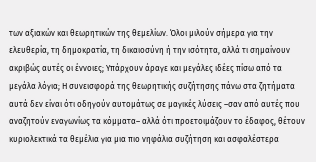των αξιακών και θεωρητικών της θεμελίων. Όλοι μιλούν σήμερα για την ελευθερία, τη δημοκρατία, τη δικαιοσύνη ή την ισότητα, αλλά τι σημαίνουν ακριβώς αυτές οι έννοιες; Υπάρχουν άραγε και μεγάλες ιδέες πίσω από τα μεγάλα λόγια; Η συνεισφορά της θεωρητικής συζήτησης πάνω στα ζητήματα αυτά δεν είναι ότι οδηγούν αυτομάτως σε μαγικές λύσεις –σαν από αυτές που αναζητούν εναγωνίως τα κόμματα– αλλά ότι προετοιμάζουν το έδαφος, θέτουν κυριολεκτικά τα θεμέλια για μια πιο νηφάλια συζήτηση και ασφαλέστερα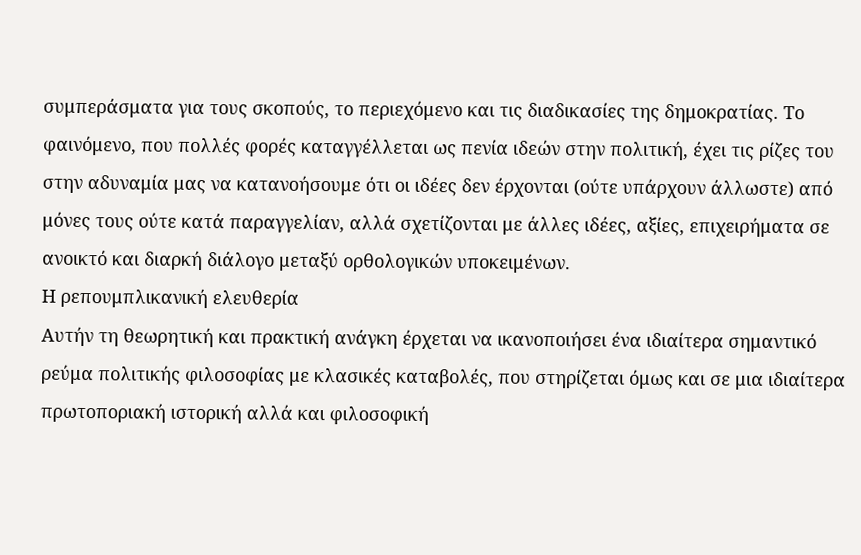συμπεράσματα για τους σκοπούς, το περιεχόμενο και τις διαδικασίες της δημοκρατίας. Το φαινόμενο, που πολλές φορές καταγγέλλεται ως πενία ιδεών στην πολιτική, έχει τις ρίζες του στην αδυναμία μας να κατανοήσουμε ότι οι ιδέες δεν έρχονται (ούτε υπάρχουν άλλωστε) από μόνες τους ούτε κατά παραγγελίαν, αλλά σχετίζονται με άλλες ιδέες, αξίες, επιχειρήματα σε ανοικτό και διαρκή διάλογο μεταξύ ορθολογικών υποκειμένων.
Η ρεπουμπλικανική ελευθερία
Αυτήν τη θεωρητική και πρακτική ανάγκη έρχεται να ικανοποιήσει ένα ιδιαίτερα σημαντικό ρεύμα πολιτικής φιλοσοφίας με κλασικές καταβολές, που στηρίζεται όμως και σε μια ιδιαίτερα πρωτοποριακή ιστορική αλλά και φιλοσοφική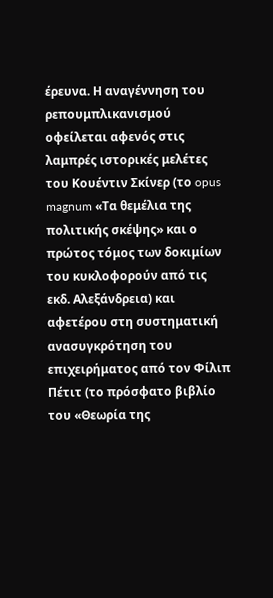έρευνα. Η αναγέννηση του ρεπουμπλικανισμού οφείλεται αφενός στις λαμπρές ιστορικές μελέτες του Κουέντιν Σκίνερ (το opus magnum «Τα θεμέλια της πολιτικής σκέψης» και ο πρώτος τόμος των δοκιμίων του κυκλοφορούν από τις εκδ. Αλεξάνδρεια) και αφετέρου στη συστηματική ανασυγκρότηση του επιχειρήματος από τον Φίλιπ Πέτιτ (το πρόσφατο βιβλίο του «Θεωρία της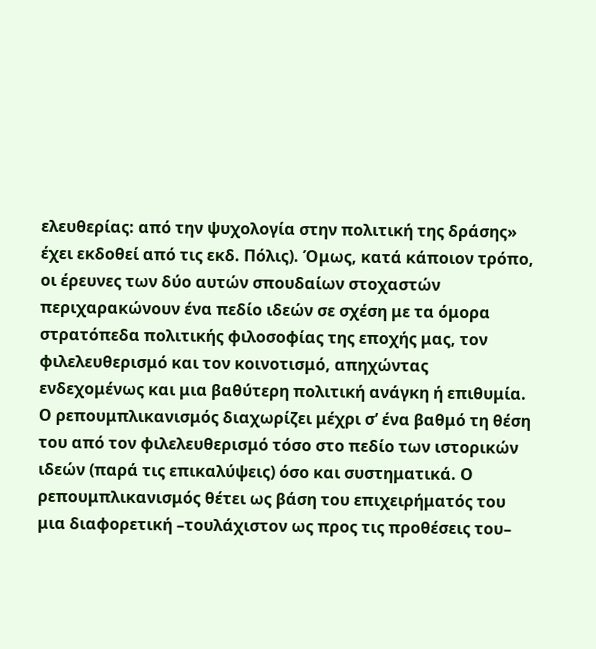ελευθερίας: από την ψυχολογία στην πολιτική της δράσης» έχει εκδοθεί από τις εκδ. Πόλις). Όμως, κατά κάποιον τρόπο, οι έρευνες των δύο αυτών σπουδαίων στοχαστών περιχαρακώνουν ένα πεδίο ιδεών σε σχέση με τα όμορα στρατόπεδα πολιτικής φιλοσοφίας της εποχής μας, τον φιλελευθερισμό και τον κοινοτισμό, απηχώντας ενδεχομένως και μια βαθύτερη πολιτική ανάγκη ή επιθυμία. Ο ρεπουμπλικανισμός διαχωρίζει μέχρι σ’ ένα βαθμό τη θέση του από τον φιλελευθερισμό τόσο στο πεδίο των ιστορικών ιδεών (παρά τις επικαλύψεις) όσο και συστηματικά. Ο ρεπουμπλικανισμός θέτει ως βάση του επιχειρήματός του μια διαφορετική –τουλάχιστον ως προς τις προθέσεις του–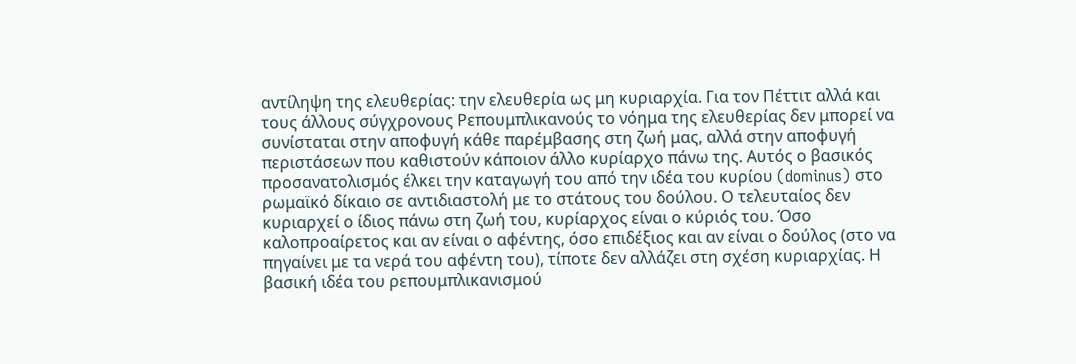αντίληψη της ελευθερίας: την ελευθερία ως μη κυριαρχία. Για τον Πέττιτ αλλά και τους άλλους σύγχρονους Ρεπουμπλικανούς το νόημα της ελευθερίας δεν μπορεί να συνίσταται στην αποφυγή κάθε παρέμβασης στη ζωή μας, αλλά στην αποφυγή περιστάσεων που καθιστούν κάποιον άλλο κυρίαρχο πάνω της. Αυτός ο βασικός προσανατολισμός έλκει την καταγωγή του από την ιδέα του κυρίου (dominus) στο ρωμαϊκό δίκαιο σε αντιδιαστολή με το στάτους του δούλου. Ο τελευταίος δεν κυριαρχεί ο ίδιος πάνω στη ζωή του, κυρίαρχος είναι ο κύριός του. Όσο καλοπροαίρετος και αν είναι ο αφέντης, όσο επιδέξιος και αν είναι ο δούλος (στο να πηγαίνει με τα νερά του αφέντη του), τίποτε δεν αλλάζει στη σχέση κυριαρχίας. Η βασική ιδέα του ρεπουμπλικανισμού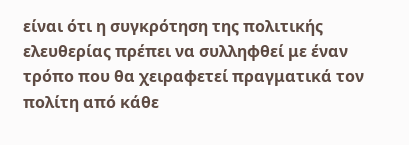είναι ότι η συγκρότηση της πολιτικής ελευθερίας πρέπει να συλληφθεί με έναν τρόπο που θα χειραφετεί πραγματικά τον πολίτη από κάθε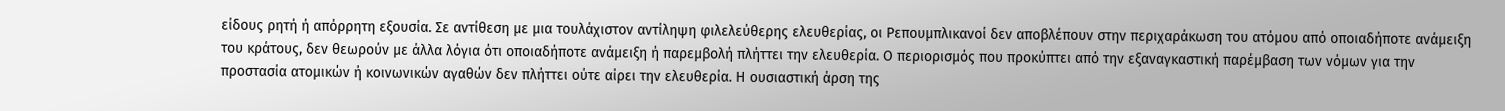είδους ρητή ή απόρρητη εξουσία. Σε αντίθεση με μια τουλάχιστον αντίληψη φιλελεύθερης ελευθερίας, οι Ρεπουμπλικανοί δεν αποβλέπουν στην περιχαράκωση του ατόμου από οποιαδήποτε ανάμειξη του κράτους, δεν θεωρούν με άλλα λόγια ότι οποιαδήποτε ανάμειξη ή παρεμβολή πλήττει την ελευθερία. Ο περιορισμός που προκύπτει από την εξαναγκαστική παρέμβαση των νόμων για την προστασία ατομικών ή κοινωνικών αγαθών δεν πλήττει ούτε αίρει την ελευθερία. Η ουσιαστική άρση της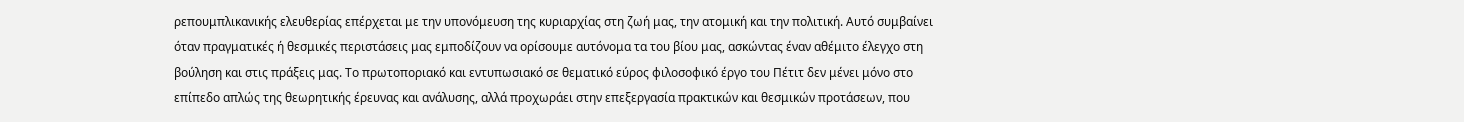ρεπουμπλικανικής ελευθερίας επέρχεται με την υπονόμευση της κυριαρχίας στη ζωή μας, την ατομική και την πολιτική. Αυτό συμβαίνει όταν πραγματικές ή θεσμικές περιστάσεις μας εμποδίζουν να ορίσουμε αυτόνομα τα του βίου μας, ασκώντας έναν αθέμιτο έλεγχο στη βούληση και στις πράξεις μας. Το πρωτοποριακό και εντυπωσιακό σε θεματικό εύρος φιλοσοφικό έργο του Πέτιτ δεν μένει μόνο στο επίπεδο απλώς της θεωρητικής έρευνας και ανάλυσης, αλλά προχωράει στην επεξεργασία πρακτικών και θεσμικών προτάσεων, που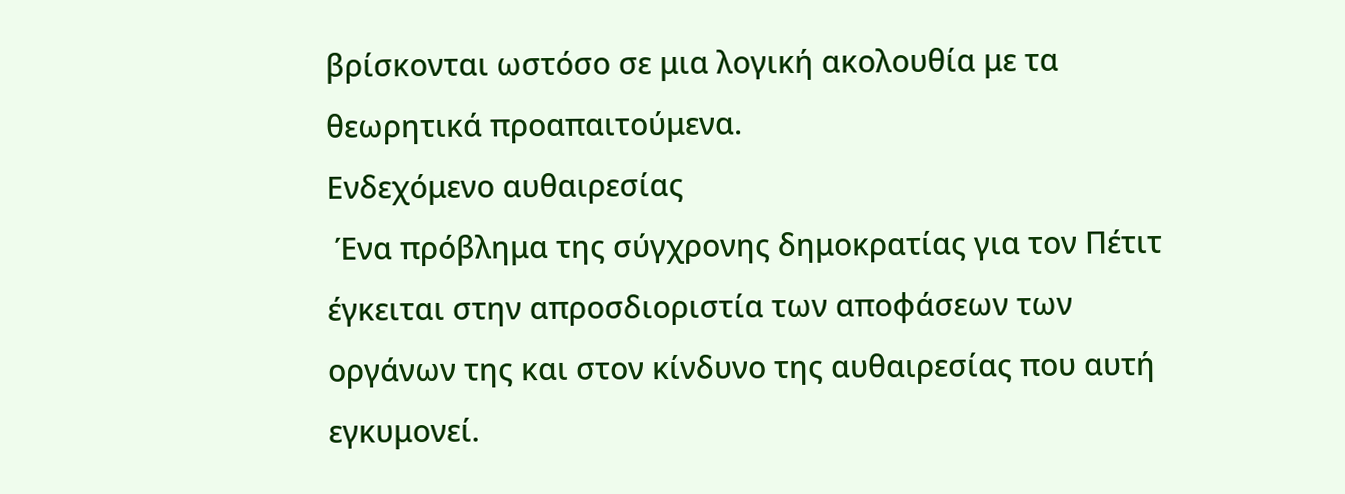βρίσκονται ωστόσο σε μια λογική ακολουθία με τα θεωρητικά προαπαιτούμενα.
Ενδεχόμενο αυθαιρεσίας
 Ένα πρόβλημα της σύγχρονης δημοκρατίας για τον Πέτιτ έγκειται στην απροσδιοριστία των αποφάσεων των οργάνων της και στον κίνδυνο της αυθαιρεσίας που αυτή εγκυμονεί.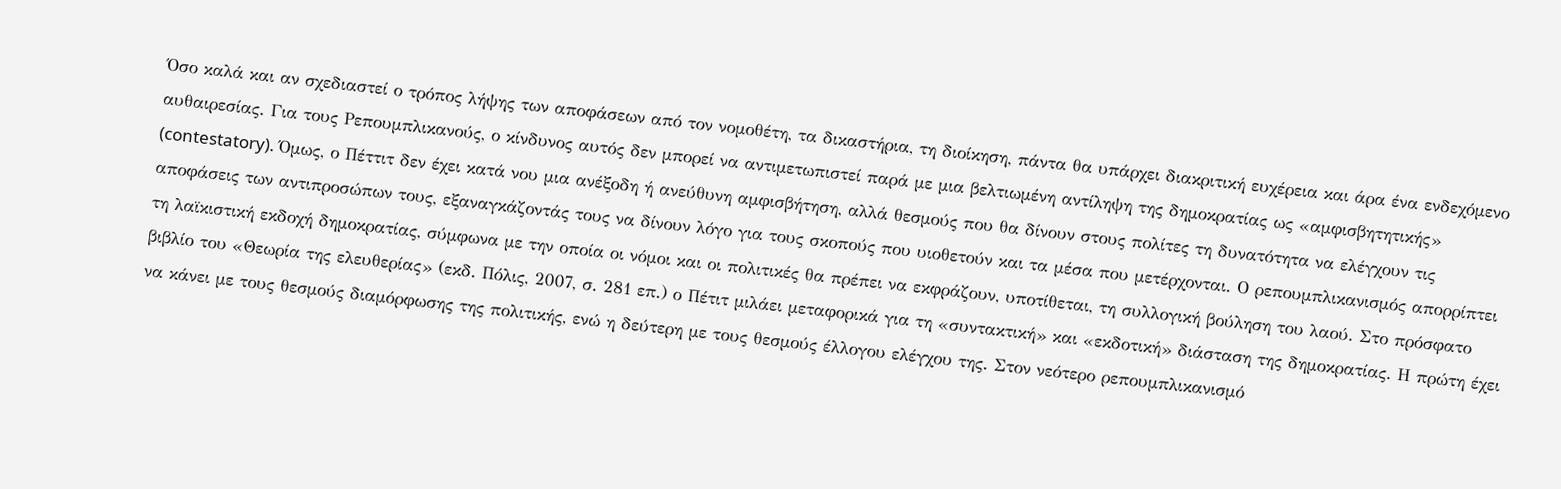Όσο καλά και αν σχεδιαστεί ο τρόπος λήψης των αποφάσεων από τον νομοθέτη, τα δικαστήρια, τη διοίκηση, πάντα θα υπάρχει διακριτική ευχέρεια και άρα ένα ενδεχόμενο αυθαιρεσίας. Για τους Ρεπουμπλικανούς, ο κίνδυνος αυτός δεν μπορεί να αντιμετωπιστεί παρά με μια βελτιωμένη αντίληψη της δημοκρατίας ως «αμφισβητητικής» (contestatory). Όμως, ο Πέττιτ δεν έχει κατά νου μια ανέξοδη ή ανεύθυνη αμφισβήτηση, αλλά θεσμούς που θα δίνουν στους πολίτες τη δυνατότητα να ελέγχουν τις αποφάσεις των αντιπροσώπων τους, εξαναγκάζοντάς τους να δίνουν λόγο για τους σκοπούς που υιοθετούν και τα μέσα που μετέρχονται. Ο ρεπουμπλικανισμός απορρίπτει τη λαϊκιστική εκδοχή δημοκρατίας, σύμφωνα με την οποία οι νόμοι και οι πολιτικές θα πρέπει να εκφράζουν, υποτίθεται, τη συλλογική βούληση του λαού. Στο πρόσφατο βιβλίο του «Θεωρία της ελευθερίας» (εκδ. Πόλις, 2007, σ. 281 επ.) ο Πέτιτ μιλάει μεταφορικά για τη «συντακτική» και «εκδοτική» διάσταση της δημοκρατίας. Η πρώτη έχει να κάνει με τους θεσμούς διαμόρφωσης της πολιτικής, ενώ η δεύτερη με τους θεσμούς έλλογου ελέγχου της. Στον νεότερο ρεπουμπλικανισμό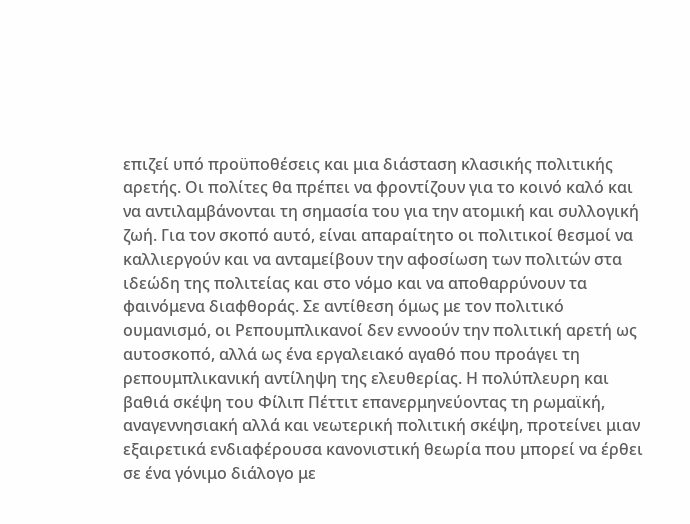επιζεί υπό προϋποθέσεις και μια διάσταση κλασικής πολιτικής αρετής. Οι πολίτες θα πρέπει να φροντίζουν για το κοινό καλό και να αντιλαμβάνονται τη σημασία του για την ατομική και συλλογική ζωή. Για τον σκοπό αυτό, είναι απαραίτητο οι πολιτικοί θεσμοί να καλλιεργούν και να ανταμείβουν την αφοσίωση των πολιτών στα ιδεώδη της πολιτείας και στο νόμο και να αποθαρρύνουν τα φαινόμενα διαφθοράς. Σε αντίθεση όμως με τον πολιτικό ουμανισμό, οι Ρεπουμπλικανοί δεν εννοούν την πολιτική αρετή ως αυτοσκοπό, αλλά ως ένα εργαλειακό αγαθό που προάγει τη ρεπουμπλικανική αντίληψη της ελευθερίας. Η πολύπλευρη και βαθιά σκέψη του Φίλιπ Πέττιτ επανερμηνεύοντας τη ρωμαϊκή, αναγεννησιακή αλλά και νεωτερική πολιτική σκέψη, προτείνει μιαν εξαιρετικά ενδιαφέρουσα κανονιστική θεωρία που μπορεί να έρθει σε ένα γόνιμο διάλογο με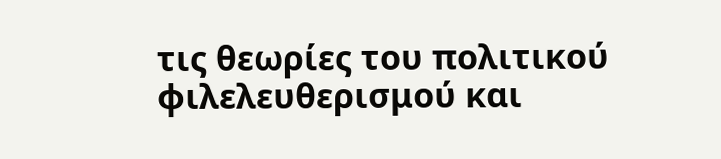τις θεωρίες του πολιτικού φιλελευθερισμού και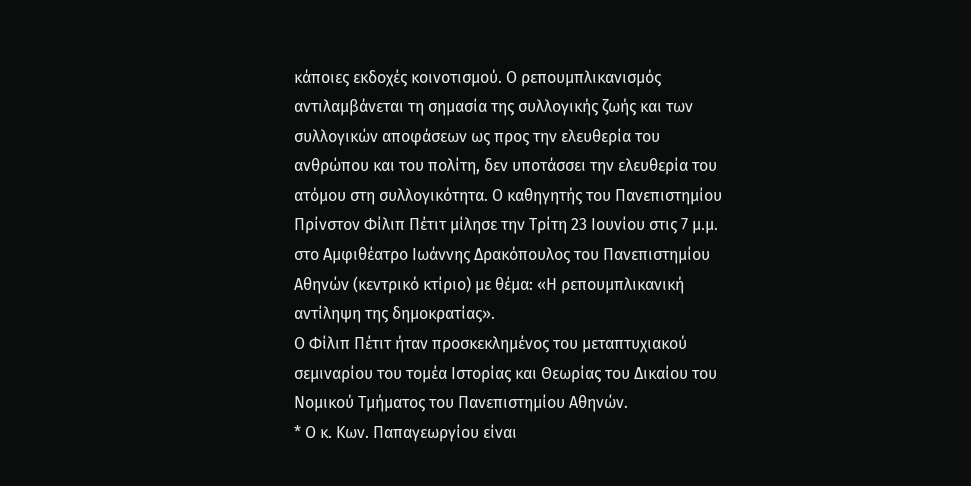κάποιες εκδοχές κοινοτισμού. Ο ρεπουμπλικανισμός αντιλαμβάνεται τη σημασία της συλλογικής ζωής και των συλλογικών αποφάσεων ως προς την ελευθερία του ανθρώπου και του πολίτη, δεν υποτάσσει την ελευθερία του ατόμου στη συλλογικότητα. Ο καθηγητής του Πανεπιστημίου Πρίνστον Φίλιπ Πέτιτ μίλησε την Τρίτη 23 Ιουνίου στις 7 μ.μ. στο Αμφιθέατρο Ιωάννης Δρακόπουλος του Πανεπιστημίου Αθηνών (κεντρικό κτίριο) με θέμα: «Η ρεπουμπλικανική αντίληψη της δημοκρατίας».
Ο Φίλιπ Πέτιτ ήταν προσκεκλημένος του μεταπτυχιακού σεμιναρίου του τομέα Ιστορίας και Θεωρίας του Δικαίου του Νομικού Τμήματος του Πανεπιστημίου Αθηνών.
* Ο κ. Κων. Παπαγεωργίου είναι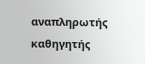αναπληρωτής καθηγητής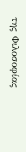της Φιλοσοφίας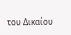του Δικαίου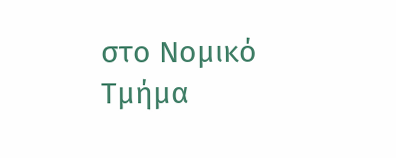στο Νομικό Τμήμα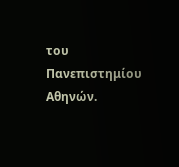του Πανεπιστημίου Αθηνών.